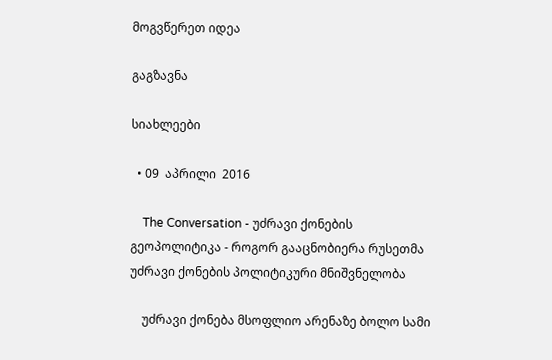მოგვწერეთ იდეა

გაგზავნა

სიახლეები

  • 09  აპრილი  2016

    The Conversation - უძრავი ქონების გეოპოლიტიკა - როგორ გააცნობიერა რუსეთმა უძრავი ქონების პოლიტიკური მნიშვნელობა

    უძრავი ქონება მსოფლიო არენაზე ბოლო სამი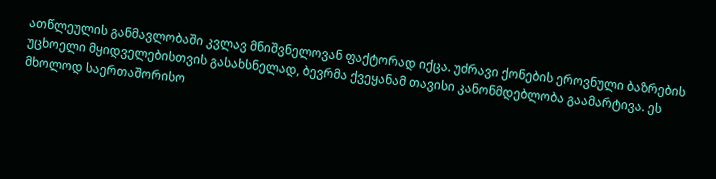ათწლეულის განმავლობაში კვლავ მნიშვნელოვან ფაქტორად იქცა. უძრავი ქონების ეროვნული ბაზრების უცხოელი მყიდველებისთვის გასახსნელად, ბევრმა ქვეყანამ თავისი კანონმდებლობა გაამარტივა. ეს მხოლოდ საერთაშორისო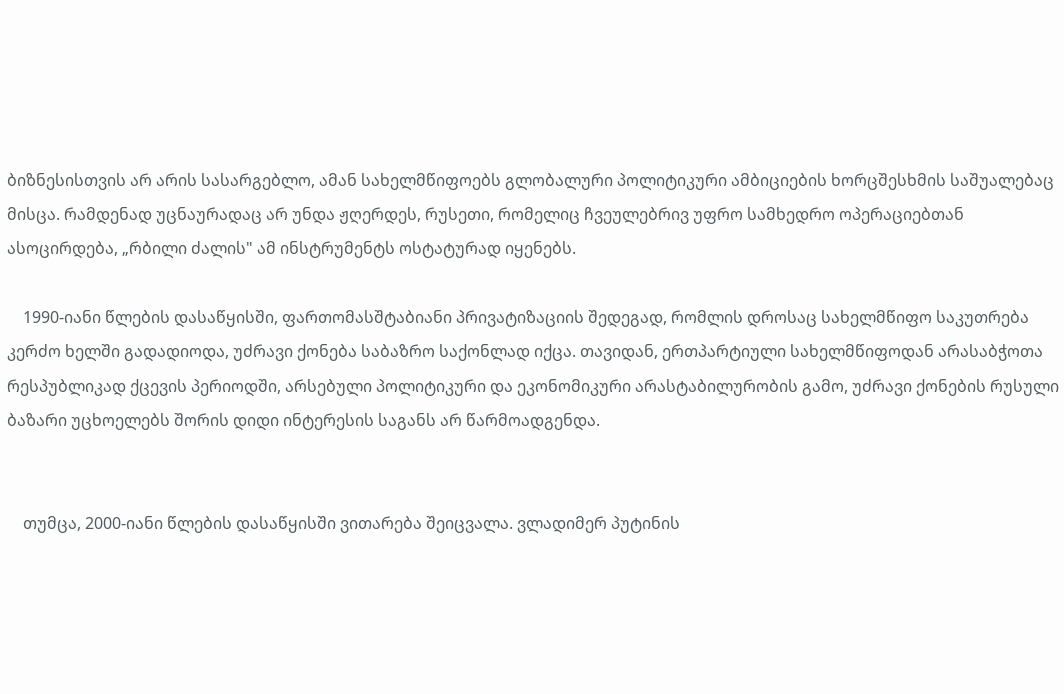ბიზნესისთვის არ არის სასარგებლო, ამან სახელმწიფოებს გლობალური პოლიტიკური ამბიციების ხორცშესხმის საშუალებაც მისცა. რამდენად უცნაურადაც არ უნდა ჟღერდეს, რუსეთი, რომელიც ჩვეულებრივ უფრო სამხედრო ოპერაციებთან ასოცირდება, „რბილი ძალის" ამ ინსტრუმენტს ოსტატურად იყენებს.

    1990-იანი წლების დასაწყისში, ფართომასშტაბიანი პრივატიზაციის შედეგად, რომლის დროსაც სახელმწიფო საკუთრება კერძო ხელში გადადიოდა, უძრავი ქონება საბაზრო საქონლად იქცა. თავიდან, ერთპარტიული სახელმწიფოდან არასაბჭოთა რესპუბლიკად ქცევის პერიოდში, არსებული პოლიტიკური და ეკონომიკური არასტაბილურობის გამო, უძრავი ქონების რუსული ბაზარი უცხოელებს შორის დიდი ინტერესის საგანს არ წარმოადგენდა.


    თუმცა, 2000-იანი წლების დასაწყისში ვითარება შეიცვალა. ვლადიმერ პუტინის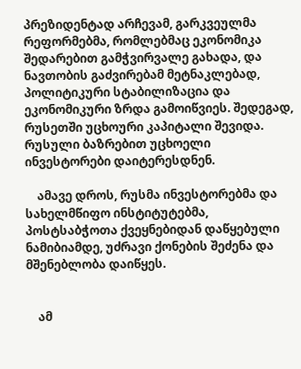პრეზიდენტად არჩევამ, გარკვეულმა რეფორმებმა, რომლებმაც ეკონომიკა შედარებით გამჭვირვალე გახადა, და ნავთობის გაძვირებამ მეტნაკლებად, პოლიტიკური სტაბილიზაცია და ეკონომიკური ზრდა გამოიწვიეს. შედეგად, რუსეთში უცხოური კაპიტალი შევიდა. რუსული ბაზრებით უცხოელი ინვესტორები დაიტერესდნენ.

    ამავე დროს, რუსმა ინვესტორებმა და სახელმწიფო ინსტიტუტებმა, პოსტსაბჭოთა ქვეყნებიდან დაწყებული ნამიბიამდე, უძრავი ქონების შეძენა და მშენებლობა დაიწყეს.


    ამ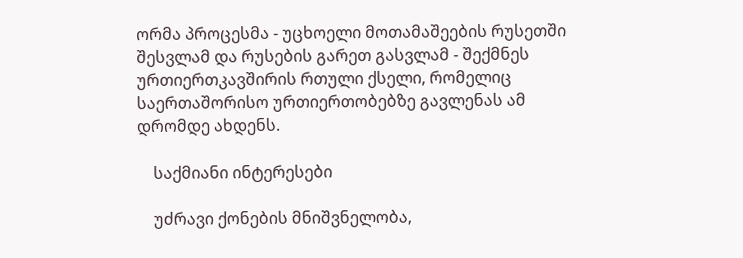ორმა პროცესმა - უცხოელი მოთამაშეების რუსეთში შესვლამ და რუსების გარეთ გასვლამ - შექმნეს ურთიერთკავშირის რთული ქსელი, რომელიც საერთაშორისო ურთიერთობებზე გავლენას ამ დრომდე ახდენს.

    საქმიანი ინტერესები

    უძრავი ქონების მნიშვნელობა,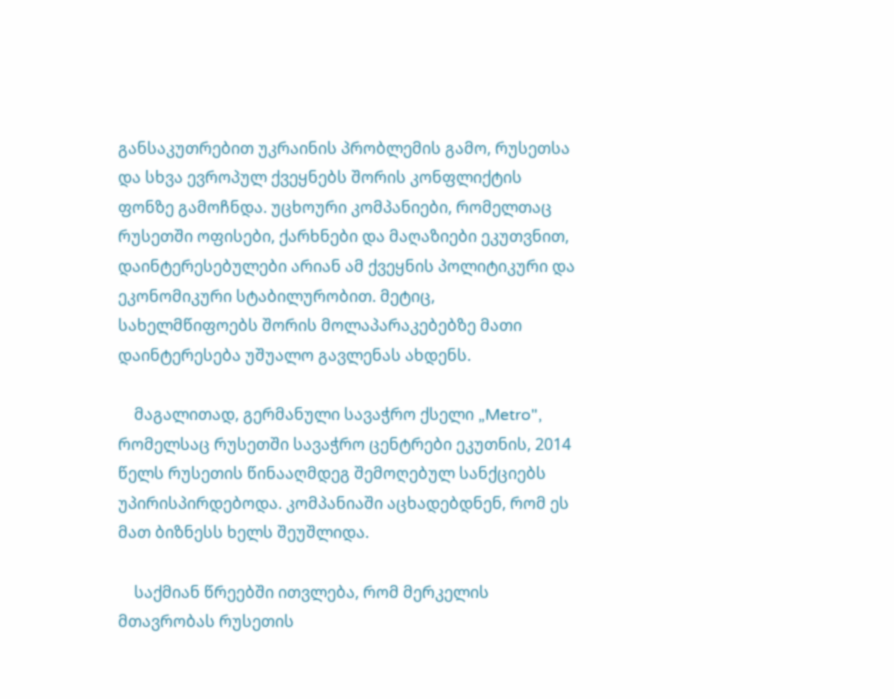განსაკუთრებით უკრაინის პრობლემის გამო, რუსეთსა და სხვა ევროპულ ქვეყნებს შორის კონფლიქტის ფონზე გამოჩნდა. უცხოური კომპანიები, რომელთაც რუსეთში ოფისები, ქარხნები და მაღაზიები ეკუთვნით, დაინტერესებულები არიან ამ ქვეყნის პოლიტიკური და ეკონომიკური სტაბილურობით. მეტიც, სახელმწიფოებს შორის მოლაპარაკებებზე მათი დაინტერესება უშუალო გავლენას ახდენს.

    მაგალითად, გერმანული სავაჭრო ქსელი „Metro", რომელსაც რუსეთში სავაჭრო ცენტრები ეკუთნის, 2014 წელს რუსეთის წინააღმდეგ შემოღებულ სანქციებს უპირისპირდებოდა. კომპანიაში აცხადებდნენ, რომ ეს მათ ბიზნესს ხელს შეუშლიდა.

    საქმიან წრეებში ითვლება, რომ მერკელის მთავრობას რუსეთის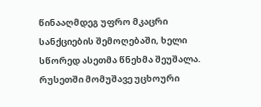წინააღმდეგ უფრო მკაცრი სანქციების შემოღებაში, ხელი სწორედ ასეთმა წნეხმა შეუშალა. რუსეთში მომუშავე უცხოური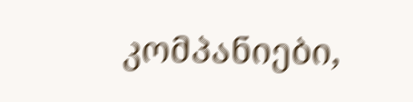კომპანიები,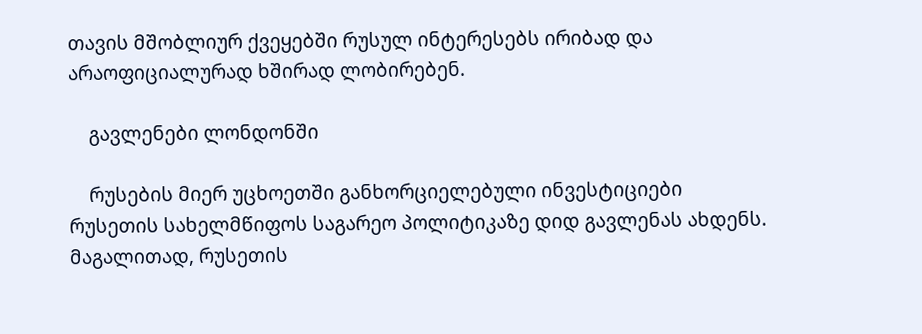თავის მშობლიურ ქვეყებში რუსულ ინტერესებს ირიბად და არაოფიციალურად ხშირად ლობირებენ.

    გავლენები ლონდონში

    რუსების მიერ უცხოეთში განხორციელებული ინვესტიციები რუსეთის სახელმწიფოს საგარეო პოლიტიკაზე დიდ გავლენას ახდენს. მაგალითად, რუსეთის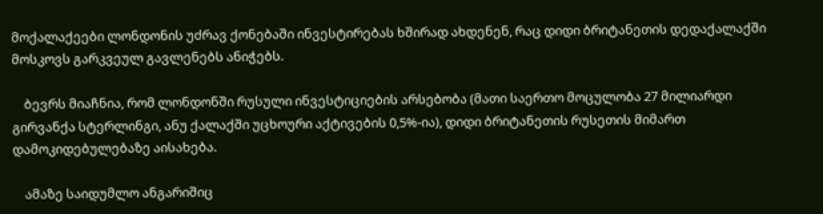მოქალაქეები ლონდონის უძრავ ქონებაში ინვესტირებას ხშირად ახდენენ, რაც დიდი ბრიტანეთის დედაქალაქში მოსკოვს გარკვეულ გავლენებს ანიჭებს.

    ბევრს მიაჩნია, რომ ლონდონში რუსული ინვესტიციების არსებობა (მათი საერთო მოცულობა 27 მილიარდი გირვანქა სტერლინგი, ანუ ქალაქში უცხოური აქტივების 0,5%-ია), დიდი ბრიტანეთის რუსეთის მიმართ დამოკიდებულებაზე აისახება.

    ამაზე საიდუმლო ანგარიშიც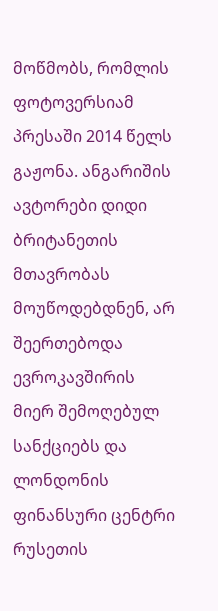მოწმობს, რომლის ფოტოვერსიამ პრესაში 2014 წელს გაჟონა. ანგარიშის ავტორები დიდი ბრიტანეთის მთავრობას მოუწოდებდნენ, არ შეერთებოდა ევროკავშირის მიერ შემოღებულ სანქციებს და ლონდონის ფინანსური ცენტრი რუსეთის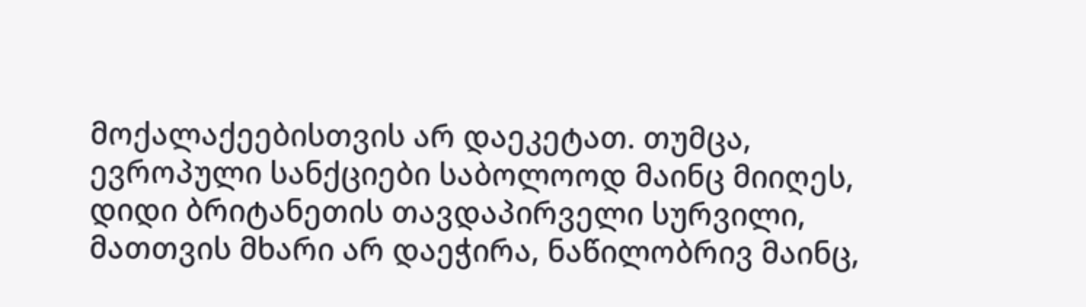მოქალაქეებისთვის არ დაეკეტათ. თუმცა, ევროპული სანქციები საბოლოოდ მაინც მიიღეს, დიდი ბრიტანეთის თავდაპირველი სურვილი, მათთვის მხარი არ დაეჭირა, ნაწილობრივ მაინც,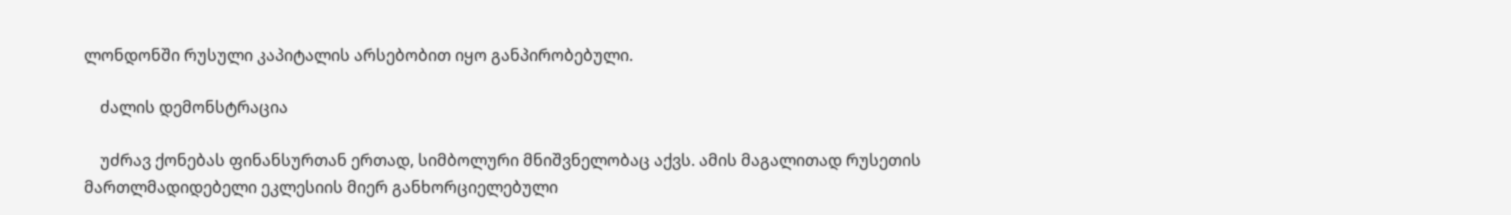ლონდონში რუსული კაპიტალის არსებობით იყო განპირობებული.

    ძალის დემონსტრაცია

    უძრავ ქონებას ფინანსურთან ერთად, სიმბოლური მნიშვნელობაც აქვს. ამის მაგალითად რუსეთის მართლმადიდებელი ეკლესიის მიერ განხორციელებული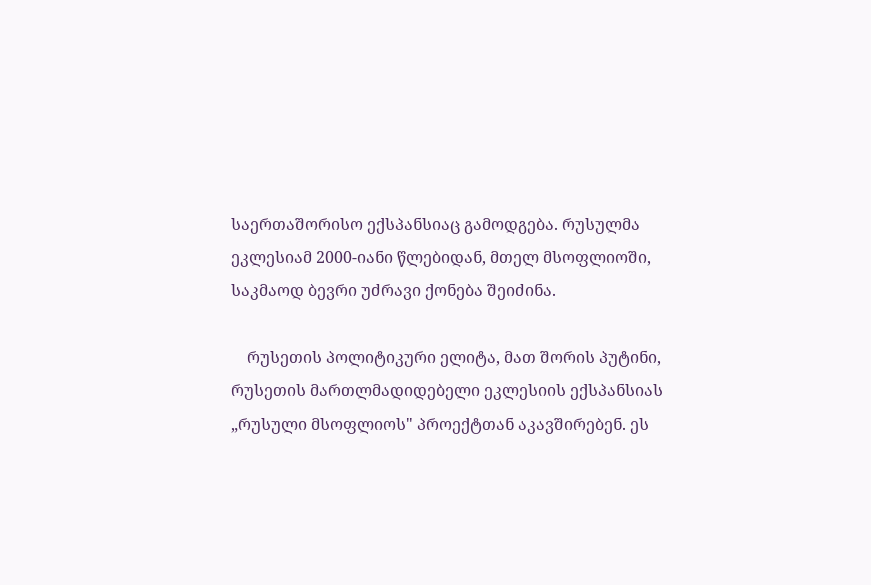საერთაშორისო ექსპანსიაც გამოდგება. რუსულმა ეკლესიამ 2000-იანი წლებიდან, მთელ მსოფლიოში, საკმაოდ ბევრი უძრავი ქონება შეიძინა.

    რუსეთის პოლიტიკური ელიტა, მათ შორის პუტინი, რუსეთის მართლმადიდებელი ეკლესიის ექსპანსიას „რუსული მსოფლიოს" პროექტთან აკავშირებენ. ეს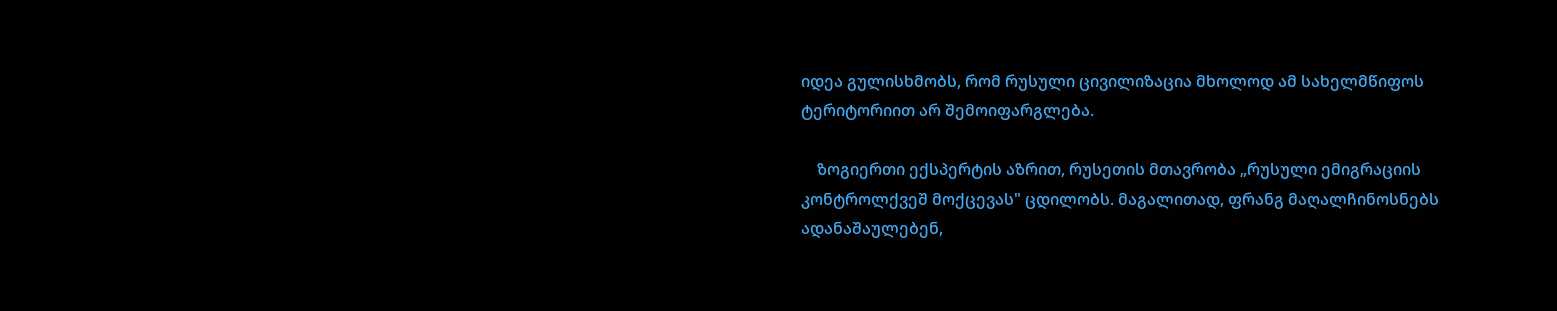იდეა გულისხმობს, რომ რუსული ცივილიზაცია მხოლოდ ამ სახელმწიფოს ტერიტორიით არ შემოიფარგლება.

    ზოგიერთი ექსპერტის აზრით, რუსეთის მთავრობა „რუსული ემიგრაციის კონტროლქვეშ მოქცევას" ცდილობს. მაგალითად, ფრანგ მაღალჩინოსნებს ადანაშაულებენ,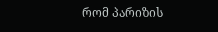რომ პარიზის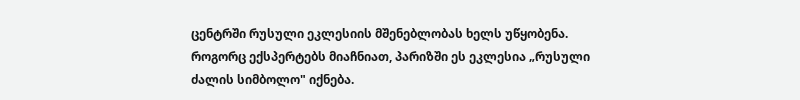ცენტრში რუსული ეკლესიის მშენებლობას ხელს უწყობენა. როგორც ექსპერტებს მიაჩნიათ, პარიზში ეს ეკლესია „რუსული ძალის სიმბოლო" იქნება.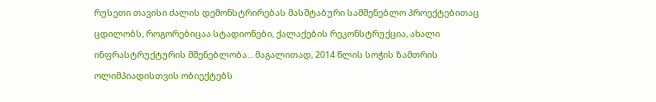რუსეთი თავისი ძალის დემონსტრირებას მასშტაბური სამშენებლო პროექტებითაც ცდილობს, როგორებიცაა სტადიონები, ქალაქების რეკონსტრუქცია, ახალი ინფრასტრუქტურის მშენებლობა... მაგალითად, 2014 წლის სოჭის ზამთრის ოლიმპიადისთვის ობიექტებს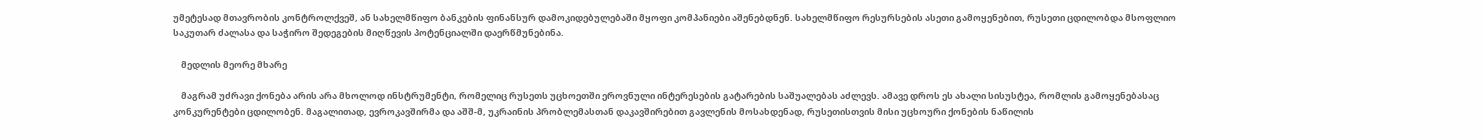უმეტესად მთავრობის კონტროლქვეშ, ან სახელმწიფო ბანკების ფინანსურ დამოკიდებულებაში მყოფი კომპანიები აშენებდნენ. სახელმწიფო რესურსების ასეთი გამოყენებით, რუსეთი ცდილობდა მსოფლიო საკუთარ ძალასა და საჭირო შედეგების მიღწევის პოტენციალში დაერწმუნებინა.

    მედლის მეორე მხარე

    მაგრამ უძრავი ქონება არის არა მხოლოდ ინსტრუმენტი, რომელიც რუსეთს უცხოეთში ეროვნული ინტერესების გატარების საშუალებას აძლევს. ამავე დროს ეს ახალი სისუსტეა, რომლის გამოყენებასაც კონკურენტები ცდილობენ. მაგალითად, ევროკავშირმა და აშშ-მ, უკრაინის პრობლემასთან დაკავშირებით გავლენის მოსახდენად, რუსეთისთვის მისი უცხოური ქონების ნაწილის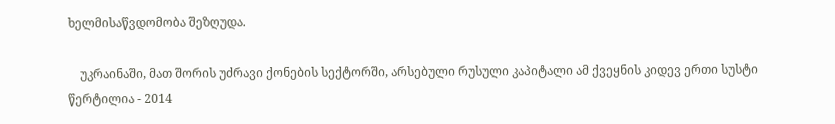ხელმისაწვდომობა შეზღუდა.

    უკრაინაში, მათ შორის უძრავი ქონების სექტორში, არსებული რუსული კაპიტალი ამ ქვეყნის კიდევ ერთი სუსტი წერტილია - 2014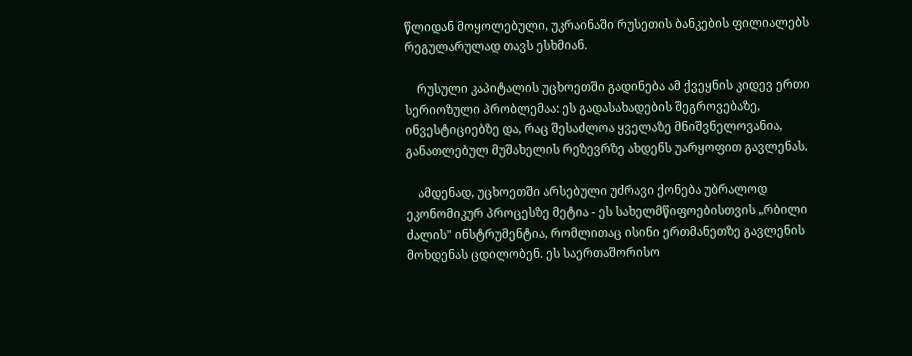წლიდან მოყოლებული, უკრაინაში რუსეთის ბანკების ფილიალებს რეგულარულად თავს ესხმიან.

    რუსული კაპიტალის უცხოეთში გადინება ამ ქვეყნის კიდევ ერთი სერიოზული პრობლემაა: ეს გადასახადების შეგროვებაზე, ინვესტიციებზე და, რაც შესაძლოა ყველაზე მნიშვნელოვანია, განათლებულ მუშახელის რეზევრზე ახდენს უარყოფით გავლენას.

    ამდენად, უცხოეთში არსებული უძრავი ქონება უბრალოდ ეკონომიკურ პროცესზე მეტია - ეს სახელმწიფოებისთვის „რბილი ძალის" ინსტრუმენტია, რომლითაც ისინი ერთმანეთზე გავლენის მოხდენას ცდილობენ. ეს საერთაშორისო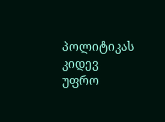პოლიტიკას კიდევ უფრო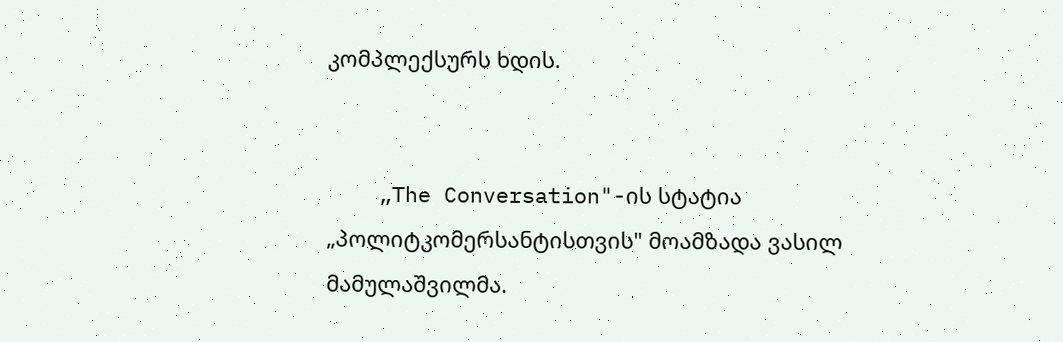კომპლექსურს ხდის.


    „The Conversation"-ის სტატია „პოლიტკომერსანტისთვის" მოამზადა ვასილ მამულაშვილმა.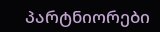პარტნიორები